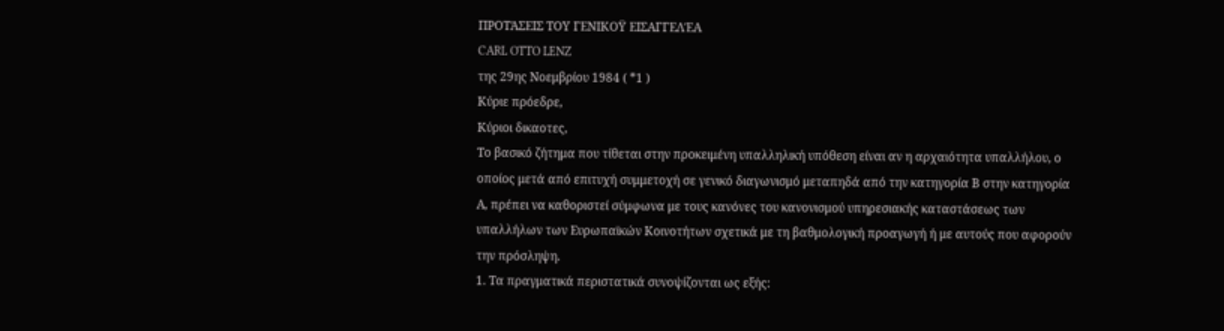ΠΡΟΤΆΣΕΙΣ ΤΟΥ ΓΕΝΙΚΟΫ ΕΙΣΑΓΓΕΛΈΑ
CARL OTTO LENZ
της 29ης Νοεμβρίου 1984 ( *1 )
Κύριε πρόεδρε,
Κύριοι δικαοτες,
Το βασικό ζήτημα που τίθεται στην προκειμένη υπαλληλική υπόθεση είναι αν η αρχαιότητα υπαλλήλου, ο οποίος μετά από επιτυχή συμμετοχή σε γενικό διαγωνισμό μεταπηδά από την κατηγορία Β στην κατηγορία Α, πρέπει να καθοριστεί σύμφωνα με τους κανόνες του κανονισμού υπηρεσιακής καταστάσεως των υπαλλήλων των Ευρωπαϊκών Κοινοτήτων σχετικά με τη βαθμολογική προαγωγή ή με αυτούς που αφορούν την πρόσληψη.
1. Τα πραγματικά περιστατικά συνοψίζονται ως εξής: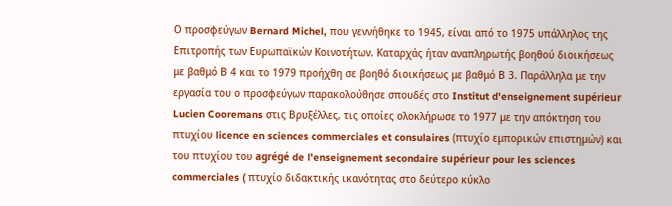Ο προσφεύγων Bernard Michel, που γεννήθηκε το 1945, είναι από το 1975 υπάλληλος της Επιτροπής των Ευρωπαϊκών Κοινοτήτων. Καταρχάς ήταν αναπληρωτής βοηθού διοικήσεως με βαθμό Β 4 και το 1979 προήχθη σε βοηθό διοικήσεως με βαθμό Β 3. Παράλληλα με την εργασία του ο προσφεύγων παρακολούθησε σπουδές στο Institut d'enseignement supérieur Lucien Cooremans στις Βρυξέλλες, τις οποίες ολοκλήρωσε το 1977 με την απόκτηση του πτυχίου licence en sciences commerciales et consulaires (πτυχίο εμπορικών επιστημών) και του πτυχίου του agrégé de l'enseignement secondaire supérieur pour les sciences commerciales ( πτυχίο διδακτικής ικανότητας στο δεύτερο κύκλο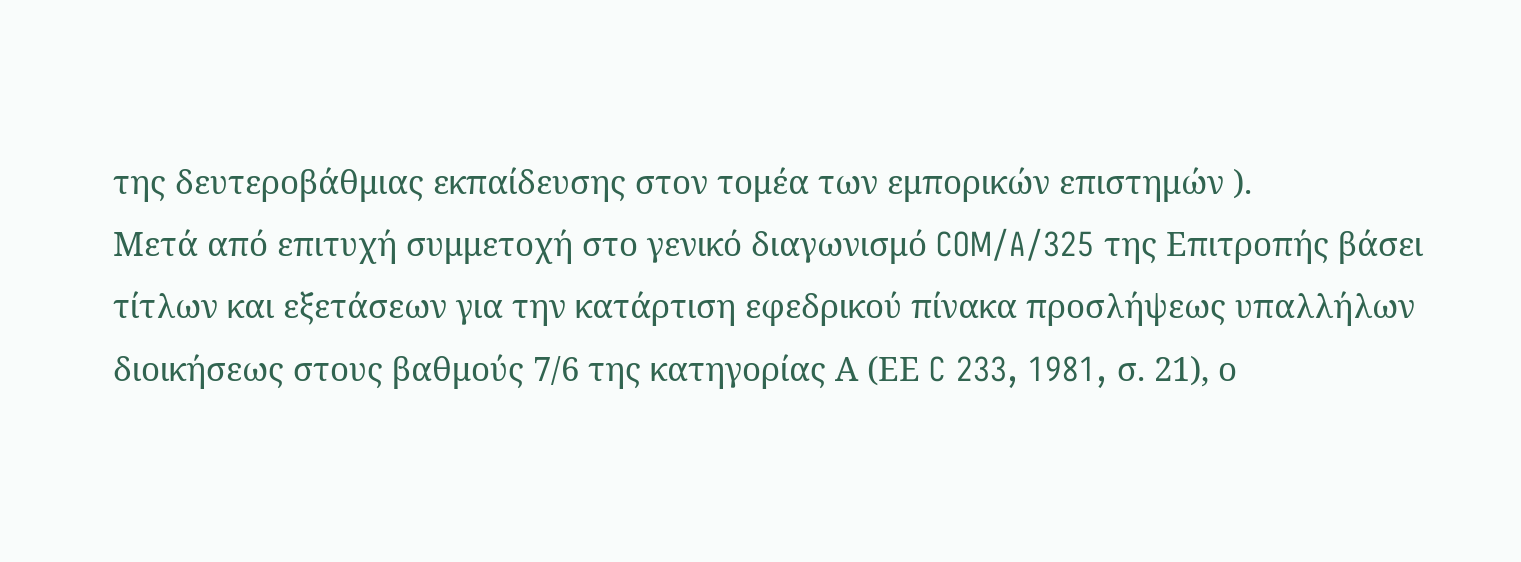της δευτεροβάθμιας εκπαίδευσης στον τομέα των εμπορικών επιστημών ).
Μετά από επιτυχή συμμετοχή στο γενικό διαγωνισμό COM/A/325 της Επιτροπής βάσει τίτλων και εξετάσεων για την κατάρτιση εφεδρικού πίνακα προσλήψεως υπαλλήλων διοικήσεως στους βαθμούς 7/6 της κατηγορίας Α (ΕΕ C 233, 1981, σ. 21), ο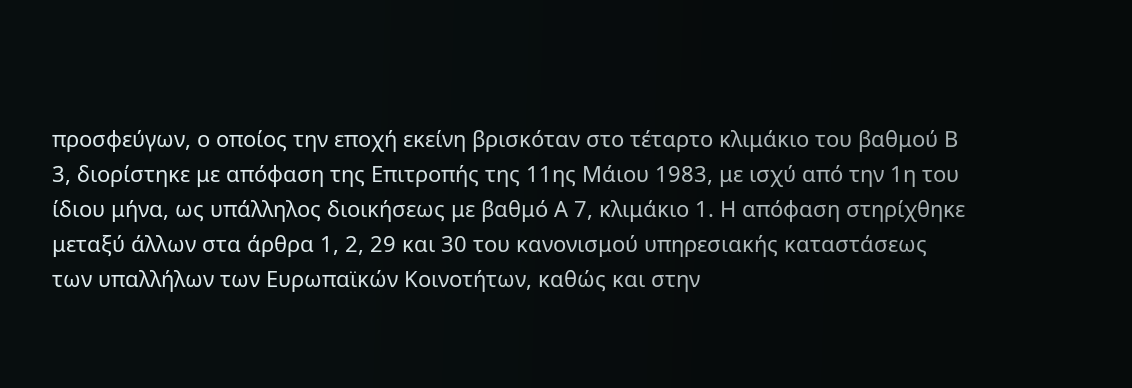προσφεύγων, ο οποίος την εποχή εκείνη βρισκόταν στο τέταρτο κλιμάκιο του βαθμού Β 3, διορίστηκε με απόφαση της Επιτροπής της 11ης Μάιου 1983, με ισχύ από την 1η του ίδιου μήνα, ως υπάλληλος διοικήσεως με βαθμό Α 7, κλιμάκιο 1. Η απόφαση στηρίχθηκε μεταξύ άλλων στα άρθρα 1, 2, 29 και 30 του κανονισμού υπηρεσιακής καταστάσεως των υπαλλήλων των Ευρωπαϊκών Κοινοτήτων, καθώς και στην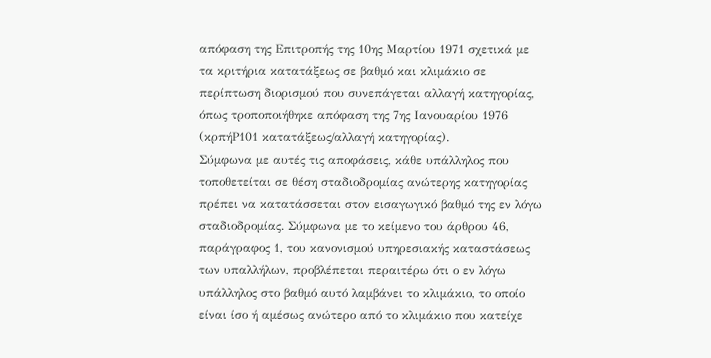απόφαση της Επιτροπής της 10ης Μαρτίου 1971 σχετικά με τα κριτήρια κατατάξεως σε βαθμό και κλιμάκιο σε περίπτωση διορισμού που συνεπάγεται αλλαγή κατηγορίας, όπως τροποποιήθηκε απόφαση της 7ης Ιανουαρίου 1976 (κρπήΡ101 κατατάξεως/αλλαγή κατηγορίας).
Σύμφωνα με αυτές τις αποφάσεις, κάθε υπάλληλος που τοποθετείται σε θέση σταδιοδρομίας ανώτερης κατηγορίας πρέπει να κατατάσσεται στον εισαγωγικό βαθμό της εν λόγω σταδιοδρομίας. Σύμφωνα με το κείμενο του άρθρου 46, παράγραφος 1, του κανονισμού υπηρεσιακής καταστάσεως των υπαλλήλων, προβλέπεται περαιτέρω ότι ο εν λόγω υπάλληλος στο βαθμό αυτό λαμβάνει το κλιμάκιο, το οποίο είναι ίσο ή αμέσως ανώτερο από το κλιμάκιο που κατείχε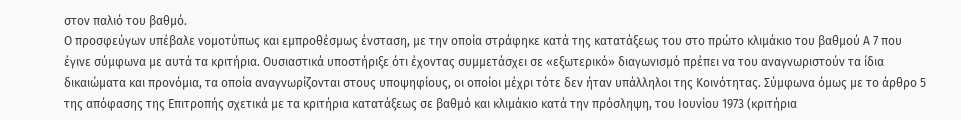στον παλιό του βαθμό.
Ο προσφεύγων υπέβαλε νομοτύπως και εμπροθέσμως ένσταση, με την οποία στράφηκε κατά της κατατάξεως του στο πρώτο κλιμάκιο του βαθμού Α 7 που έγινε σύμφωνα με αυτά τα κριτήρια. Ουσιαστικά υποστήριξε ότι έχοντας συμμετάσχει σε «εξωτερικό» διαγωνισμό πρέπει να του αναγνωριστούν τα ίδια δικαιώματα και προνόμια, τα οποία αναγνωρίζονται στους υποψηφίους, οι οποίοι μέχρι τότε δεν ήταν υπάλληλοι της Κοινότητας. Σύμφωνα όμως με το άρθρο 5 της απόφασης της Επιτροπής σχετικά με τα κριτήρια κατατάξεως σε βαθμό και κλιμάκιο κατά την πρόσληψη, του Ιουνίου 1973 (κριτήρια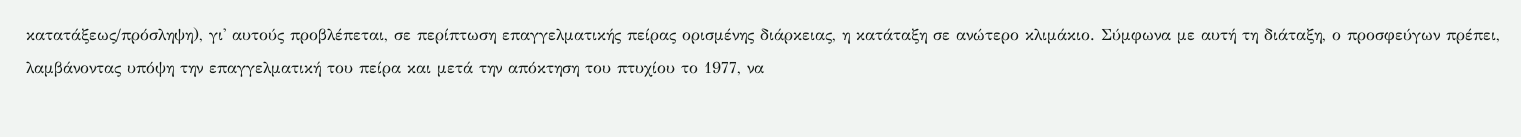κατατάξεως/πρόσληψη), γι' αυτούς προβλέπεται, σε περίπτωση επαγγελματικής πείρας ορισμένης διάρκειας, η κατάταξη σε ανώτερο κλιμάκιο. Σύμφωνα με αυτή τη διάταξη, ο προσφεύγων πρέπει, λαμβάνοντας υπόψη την επαγγελματική του πείρα και μετά την απόκτηση του πτυχίου το 1977, να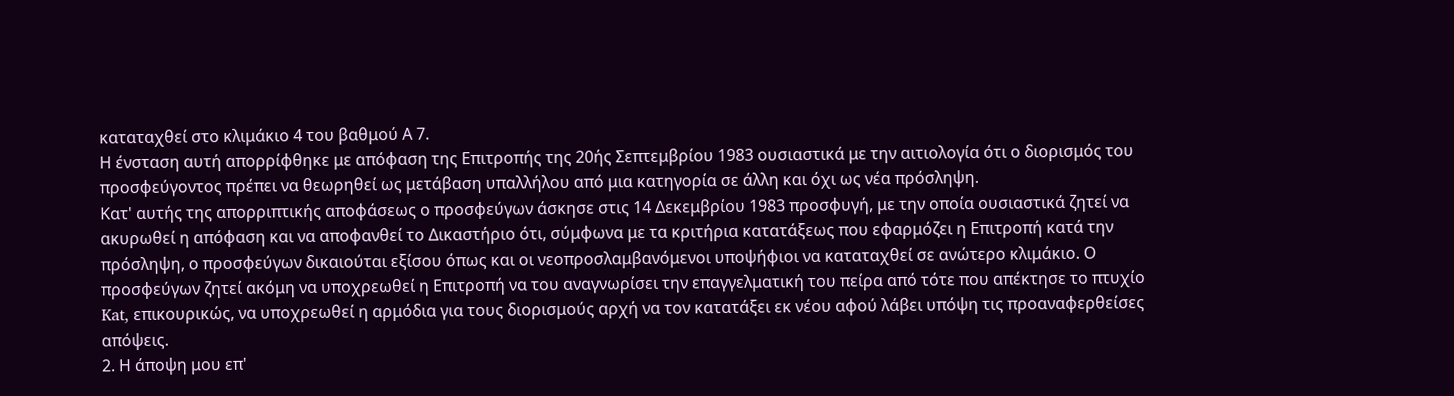καταταχθεί στο κλιμάκιο 4 του βαθμού Α 7.
Η ένσταση αυτή απορρίφθηκε με απόφαση της Επιτροπής της 20ής Σεπτεμβρίου 1983 ουσιαστικά με την αιτιολογία ότι ο διορισμός του προσφεύγοντος πρέπει να θεωρηθεί ως μετάβαση υπαλλήλου από μια κατηγορία σε άλλη και όχι ως νέα πρόσληψη.
Κατ' αυτής της απορριπτικής αποφάσεως ο προσφεύγων άσκησε στις 14 Δεκεμβρίου 1983 προσφυγή, με την οποία ουσιαστικά ζητεί να ακυρωθεί η απόφαση και να αποφανθεί το Δικαστήριο ότι, σύμφωνα με τα κριτήρια κατατάξεως που εφαρμόζει η Επιτροπή κατά την πρόσληψη, ο προσφεύγων δικαιούται εξίσου όπως και οι νεοπροσλαμβανόμενοι υποψήφιοι να καταταχθεί σε ανώτερο κλιμάκιο. Ο προσφεύγων ζητεί ακόμη να υποχρεωθεί η Επιτροπή να του αναγνωρίσει την επαγγελματική του πείρα από τότε που απέκτησε το πτυχίο Kat, επικουρικώς, να υποχρεωθεί η αρμόδια για τους διορισμούς αρχή να τον κατατάξει εκ νέου αφού λάβει υπόψη τις προαναφερθείσες απόψεις.
2. Η άποψη μου επ'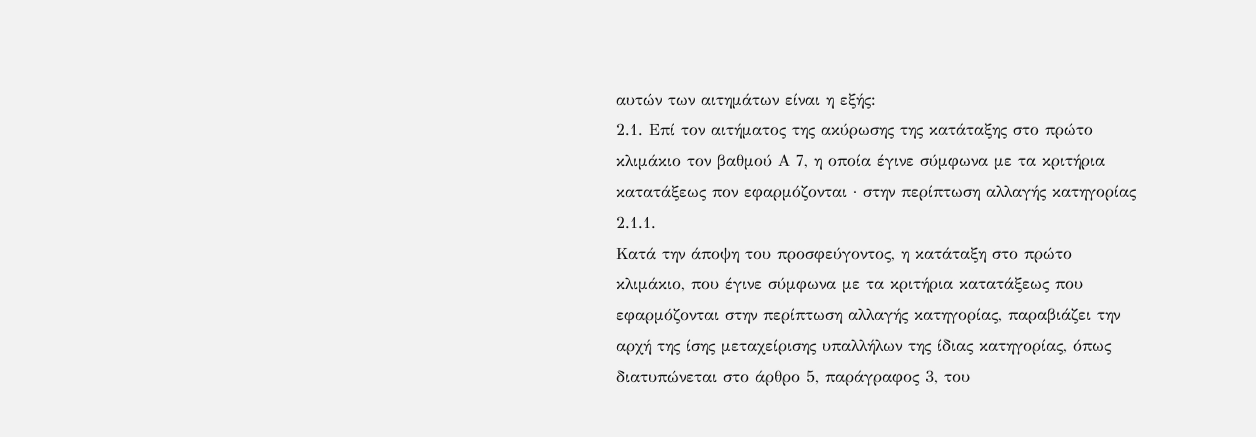αυτών των αιτημάτων είναι η εξής:
2.1. Επί τον αιτήματος της ακύρωσης της κατάταξης στο πρώτο κλιμάκιο τον βαθμού Α 7, η οποία έγινε σύμφωνα με τα κριτήρια κατατάξεως πον εφαρμόζονται · στην περίπτωση αλλαγής κατηγορίας
2.1.1.
Κατά την άποψη του προσφεύγοντος, η κατάταξη στο πρώτο κλιμάκιο, που έγινε σύμφωνα με τα κριτήρια κατατάξεως που εφαρμόζονται στην περίπτωση αλλαγής κατηγορίας, παραβιάζει την αρχή της ίσης μεταχείρισης υπαλλήλων της ίδιας κατηγορίας, όπως διατυπώνεται στο άρθρο 5, παράγραφος 3, του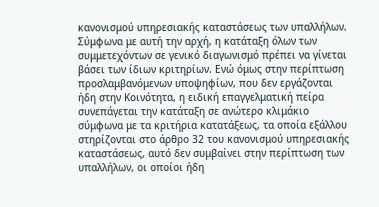κανονισμού υπηρεσιακής καταστάσεως των υπαλλήλων. Σύμφωνα με αυτή την αρχή, η κατάταξη όλων των συμμετεχόντων σε γενικό διαγωνισμό πρέπει να γίνεται βάσει των ίδιων κριτηρίων. Ενώ όμως στην περίπτωση προσλαμβανόμενων υποψηφίων, που δεν εργάζονται ήδη στην Κοινότητα, η ειδική επαγγελματική πείρα συνεπάγεται την κατάταξη σε ανώτερο κλιμάκιο σύμφωνα με τα κριτήρια κατατάξεως, τα οποία εξάλλου στηρίζονται στο άρθρο 32 του κανονισμού υπηρεσιακής καταστάσεως, αυτό δεν συμβαίνει στην περίπτωση των υπαλλήλων, οι οποίοι ήδη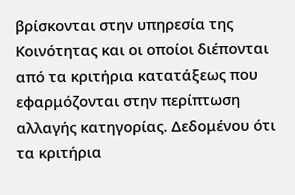βρίσκονται στην υπηρεσία της Κοινότητας και οι οποίοι διέπονται από τα κριτήρια κατατάξεως που εφαρμόζονται στην περίπτωση αλλαγής κατηγορίας. Δεδομένου ότι τα κριτήρια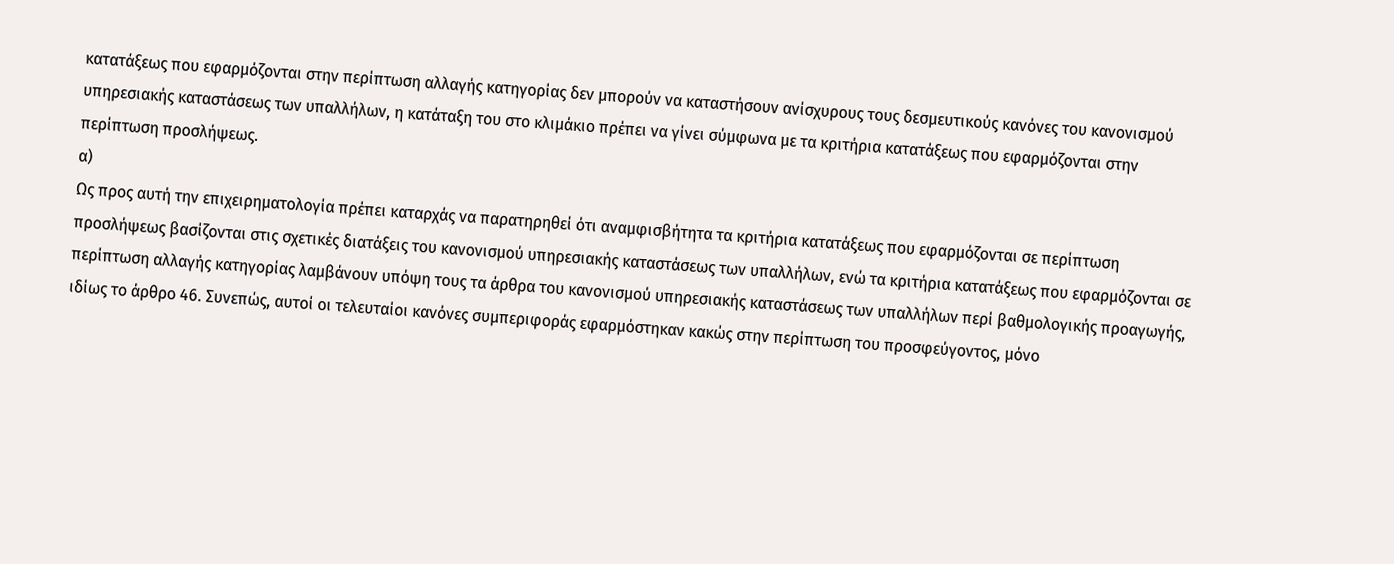κατατάξεως που εφαρμόζονται στην περίπτωση αλλαγής κατηγορίας δεν μπορούν να καταστήσουν ανίσχυρους τους δεσμευτικούς κανόνες του κανονισμού υπηρεσιακής καταστάσεως των υπαλλήλων, η κατάταξη του στο κλιμάκιο πρέπει να γίνει σύμφωνα με τα κριτήρια κατατάξεως που εφαρμόζονται στην περίπτωση προσλήψεως.
α)
Ως προς αυτή την επιχειρηματολογία πρέπει καταρχάς να παρατηρηθεί ότι αναμφισβήτητα τα κριτήρια κατατάξεως που εφαρμόζονται σε περίπτωση προσλήψεως βασίζονται στις σχετικές διατάξεις του κανονισμού υπηρεσιακής καταστάσεως των υπαλλήλων, ενώ τα κριτήρια κατατάξεως που εφαρμόζονται σε περίπτωση αλλαγής κατηγορίας λαμβάνουν υπόψη τους τα άρθρα του κανονισμού υπηρεσιακής καταστάσεως των υπαλλήλων περί βαθμολογικής προαγωγής, ιδίως το άρθρο 46. Συνεπώς, αυτοί οι τελευταίοι κανόνες συμπεριφοράς εφαρμόστηκαν κακώς στην περίπτωση του προσφεύγοντος, μόνο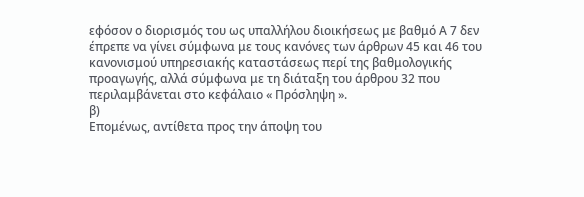εφόσον ο διορισμός του ως υπαλλήλου διοικήσεως με βαθμό Α 7 δεν έπρεπε να γίνει σύμφωνα με τους κανόνες των άρθρων 45 και 46 του κανονισμού υπηρεσιακής καταστάσεως περί της βαθμολογικής προαγωγής, αλλά σύμφωνα με τη διάταξη του άρθρου 32 που περιλαμβάνεται στο κεφάλαιο « Πρόσληψη ».
β)
Επομένως, αντίθετα προς την άποψη του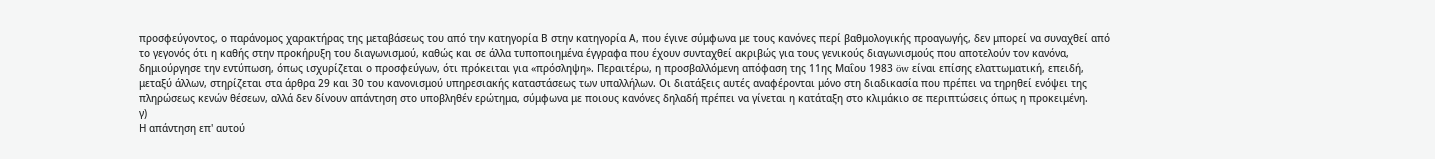προσφεύγοντος, ο παράνομος χαρακτήρας της μεταβάσεως του από την κατηγορία Β στην κατηγορία Α, που έγινε σύμφωνα με τους κανόνες περί βαθμολογικής προαγωγής, δεν μπορεί να συναχθεί από το γεγονός ότι η καθής στην προκήρυξη του διαγωνισμού, καθώς και σε άλλα τυποποιημένα έγγραφα που έχουν συνταχθεί ακριβώς για τους γενικούς διαγωνισμούς που αποτελούν τον κανόνα, δημιούργησε την εντύπωση, όπως ισχυρίζεται ο προσφεύγων, ότι πρόκειται για «πρόσληψη». Περαιτέρω, η προσβαλλόμενη απόφαση της 11ης Μαΐου 1983 öw είναι επίσης ελαττωματική, επειδή, μεταξύ άλλων, στηρίζεται στα άρθρα 29 και 30 του κανονισμού υπηρεσιακής καταστάσεως των υπαλλήλων. Οι διατάξεις αυτές αναφέρονται μόνο στη διαδικασία που πρέπει να τηρηθεί ενόψει της πληρώσεως κενών θέσεων, αλλά δεν δίνουν απάντηση στο υποβληθέν ερώτημα, σύμφωνα με ποιους κανόνες δηλαδή πρέπει να γίνεται η κατάταξη στο κλιμάκιο σε περιπτώσεις όπως η προκειμένη.
γ)
Η απάντηση επ' αυτού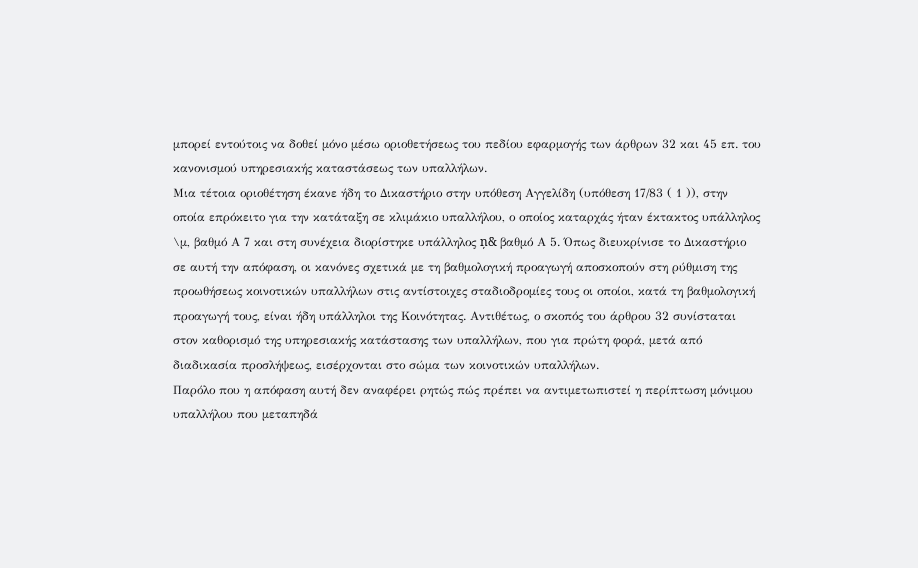μπορεί εντούτοις να δοθεί μόνο μέσω οριοθετήσεως του πεδίου εφαρμογής των άρθρων 32 και 45 επ. του κανονισμού υπηρεσιακής καταστάσεως των υπαλλήλων.
Μια τέτοια οριοθέτηση έκανε ήδη το Δικαστήριο στην υπόθεση Αγγελίδη (υπόθεση 17/83 ( 1 )), στην οποία επρόκειτο για την κατάταξη σε κλιμάκιο υπαλλήλου, ο οποίος καταρχάς ήταν έκτακτος υπάλληλος \μ, βαθμό Α 7 και στη συνέχεια διορίστηκε υπάλληλος ņ& βαθμό Α 5. Όπως διευκρίνισε το Δικαστήριο σε αυτή την απόφαση, οι κανόνες σχετικά με τη βαθμολογική προαγωγή αποσκοπούν στη ρύθμιση της προωθήσεως κοινοτικών υπαλλήλων στις αντίστοιχες σταδιοδρομίες τους οι οποίοι, κατά τη βαθμολογική προαγωγή τους, είναι ήδη υπάλληλοι της Κοινότητας. Αντιθέτως, ο σκοπός του άρθρου 32 συνίσταται στον καθορισμό της υπηρεσιακής κατάστασης των υπαλλήλων, που για πρώτη φορά, μετά από διαδικασία προσλήψεως, εισέρχονται στο σώμα των κοινοτικών υπαλλήλων.
Παρόλο που η απόφαση αυτή δεν αναφέρει ρητώς πώς πρέπει να αντιμετωπιστεί η περίπτωση μόνιμου υπαλλήλου που μεταπηδά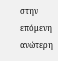στην επόμενη ανώτερη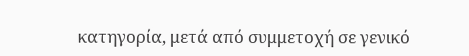κατηγορία, μετά από συμμετοχή σε γενικό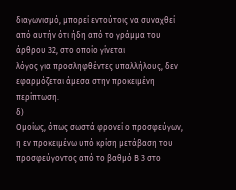διαγωνισμό, μπορεί εντούτοις να συναχθεί από αυτήν ότι ήδη από το γράμμα του άρθρου 32, στο οποίο γίνεται
λόγος για προσληφθέντες υπαλλήλους, δεν εφαρμόζεται άμεσα στην προκειμένη περίπτωση.
δ)
Ομοίως, όπως σωστά φρονεί ο προσφεύγων, η εν προκειμένω υπό κρίση μετάβαση του προσφεύγοντος από το βαθμό Β 3 στο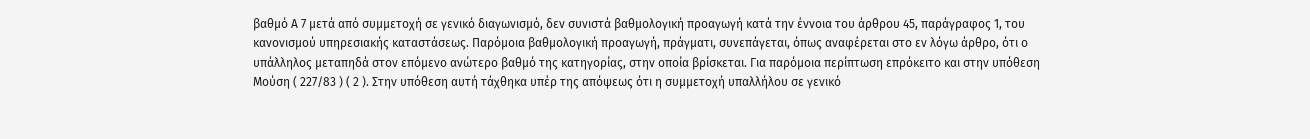βαθμό Α 7 μετά από συμμετοχή σε γενικό διαγωνισμό, δεν συνιστά βαθμολογική προαγωγή κατά την έννοια του άρθρου 45, παράγραφος 1, του κανονισμού υπηρεσιακής καταστάσεως. Παρόμοια βαθμολογική προαγωγή, πράγματι, συνεπάγεται, όπως αναφέρεται στο εν λόγω άρθρο, ότι ο υπάλληλος μεταπηδά στον επόμενο ανώτερο βαθμό της κατηγορίας, στην οποία βρίσκεται. Για παρόμοια περίπτωση επρόκειτο και στην υπόθεση Μούση ( 227/83 ) ( 2 ). Στην υπόθεση αυτή τάχθηκα υπέρ της απόψεως ότι η συμμετοχή υπαλλήλου σε γενικό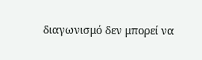διαγωνισμό δεν μπορεί να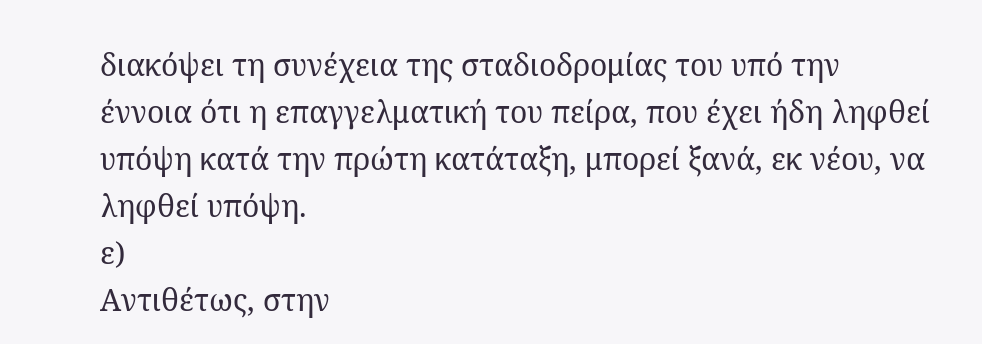διακόψει τη συνέχεια της σταδιοδρομίας του υπό την έννοια ότι η επαγγελματική του πείρα, που έχει ήδη ληφθεί υπόψη κατά την πρώτη κατάταξη, μπορεί ξανά, εκ νέου, να ληφθεί υπόψη.
ε)
Αντιθέτως, στην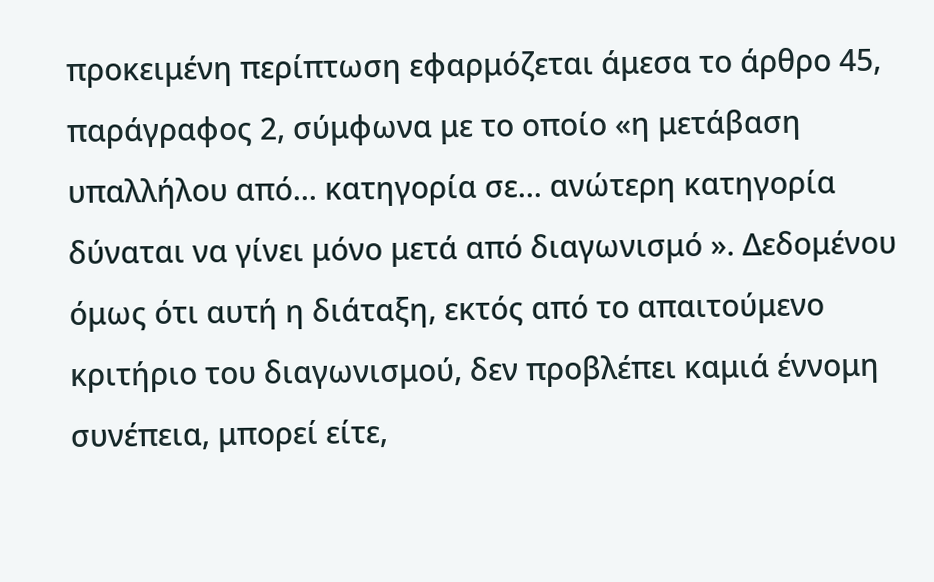προκειμένη περίπτωση εφαρμόζεται άμεσα το άρθρο 45, παράγραφος 2, σύμφωνα με το οποίο «η μετάβαση υπαλλήλου από... κατηγορία σε... ανώτερη κατηγορία δύναται να γίνει μόνο μετά από διαγωνισμό ». Δεδομένου όμως ότι αυτή η διάταξη, εκτός από το απαιτούμενο κριτήριο του διαγωνισμού, δεν προβλέπει καμιά έννομη συνέπεια, μπορεί είτε,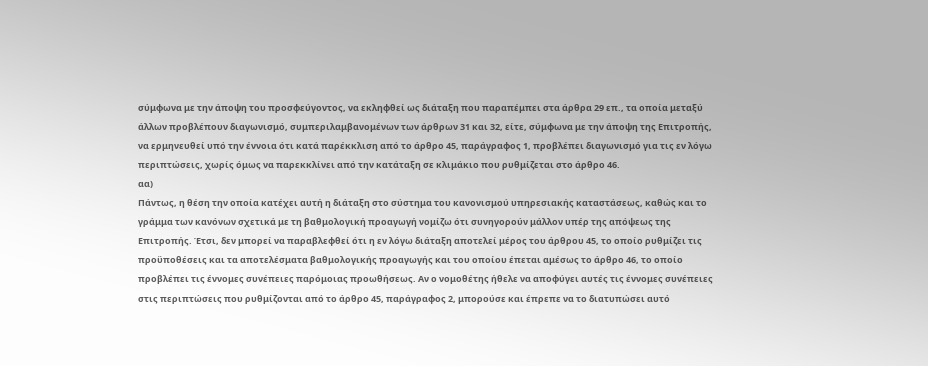σύμφωνα με την άποψη του προσφεύγοντος, να εκληφθεί ως διάταξη που παραπέμπει στα άρθρα 29 επ., τα οποία μεταξύ άλλων προβλέπουν διαγωνισμό, συμπεριλαμβανομένων των άρθρων 31 και 32, είτε, σύμφωνα με την άποψη της Επιτροπής, να ερμηνευθεί υπό την έννοια ότι κατά παρέκκλιση από το άρθρο 45, παράγραφος 1, προβλέπει διαγωνισμό για τις εν λόγω περιπτώσεις, χωρίς όμως να παρεκκλίνει από την κατάταξη σε κλιμάκιο που ρυθμίζεται στο άρθρο 46.
αα)
Πάντως, η θέση την οποία κατέχει αυτή η διάταξη στο σύστημα του κανονισμού υπηρεσιακής καταστάσεως, καθώς και το γράμμα των κανόνων σχετικά με τη βαθμολογική προαγωγή νομίζω ότι συνηγορούν μάλλον υπέρ της απόψεως της Επιτροπής. Έτσι, δεν μπορεί να παραβλεφθεί ότι η εν λόγω διάταξη αποτελεί μέρος του άρθρου 45, το οποίο ρυθμίζει τις προϋποθέσεις και τα αποτελέσματα βαθμολογικής προαγωγής και του οποίου έπεται αμέσως το άρθρο 46, το οποίο προβλέπει τις έννομες συνέπειες παρόμοιας προωθήσεως. Αν ο νομοθέτης ήθελε να αποφύγει αυτές τις έννομες συνέπειες στις περιπτώσεις που ρυθμίζονται από το άρθρο 45, παράγραφος 2, μπορούσε και έπρεπε να το διατυπώσει αυτό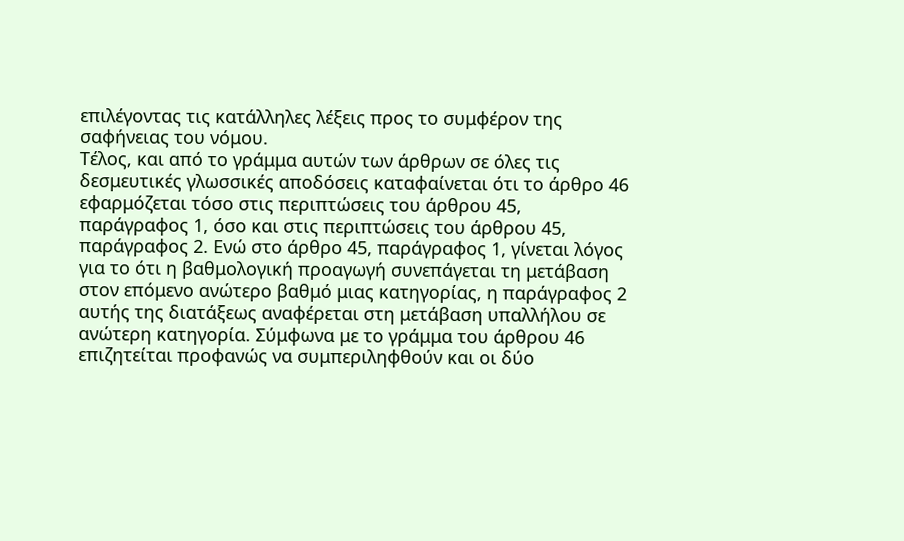επιλέγοντας τις κατάλληλες λέξεις προς το συμφέρον της σαφήνειας του νόμου.
Τέλος, και από το γράμμα αυτών των άρθρων σε όλες τις δεσμευτικές γλωσσικές αποδόσεις καταφαίνεται ότι το άρθρο 46 εφαρμόζεται τόσο στις περιπτώσεις του άρθρου 45, παράγραφος 1, όσο και στις περιπτώσεις του άρθρου 45, παράγραφος 2. Ενώ στο άρθρο 45, παράγραφος 1, γίνεται λόγος για το ότι η βαθμολογική προαγωγή συνεπάγεται τη μετάβαση στον επόμενο ανώτερο βαθμό μιας κατηγορίας, η παράγραφος 2 αυτής της διατάξεως αναφέρεται στη μετάβαση υπαλλήλου σε ανώτερη κατηγορία. Σύμφωνα με το γράμμα του άρθρου 46 επιζητείται προφανώς να συμπεριληφθούν και οι δύο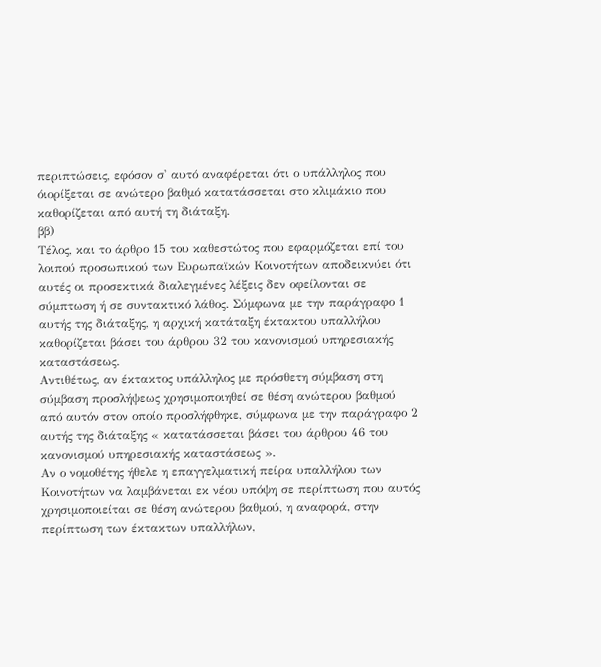περιπτώσεις, εφόσον σ' αυτό αναφέρεται ότι ο υπάλληλος που όιορίξεται σε ανώτερο βαθμό κατατάσσεται στο κλιμάκιο που καθορίζεται από αυτή τη διάταξη.
ββ)
Τέλος, και το άρθρο 15 του καθεστώτος που εφαρμόζεται επί του λοιπού προσωπικού των Ευρωπαϊκών Κοινοτήτων αποδεικνύει ότι αυτές οι προσεκτικά διαλεγμένες λέξεις δεν οφείλονται σε σύμπτωση ή σε συντακτικό λάθος. Σύμφωνα με την παράγραφο 1 αυτής της διάταξης, η αρχική κατάταξη έκτακτου υπαλλήλου καθορίζεται βάσει του άρθρου 32 του κανονισμού υπηρεσιακής καταστάσεως.
Αντιθέτως, αν έκτακτος υπάλληλος με πρόσθετη σύμβαση στη σύμβαση προσλήψεως χρησιμοποιηθεί σε θέση ανώτερου βαθμού από αυτόν στον οποίο προσλήφθηκε, σύμφωνα με την παράγραφο 2 αυτής της διάταξης « κατατάσσεται βάσει του άρθρου 46 του κανονισμού υπηρεσιακής καταστάσεως ».
Αν ο νομοθέτης ήθελε η επαγγελματική πείρα υπαλλήλου των Κοινοτήτων να λαμβάνεται εκ νέου υπόψη σε περίπτωση που αυτός χρησιμοποιείται σε θέση ανώτερου βαθμού, η αναφορά, στην περίπτωση των έκτακτων υπαλλήλων,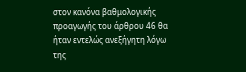στον κανόνα βαθμολογικής προαγωγής του άρθρου 46 θα ήταν εντελώς ανεξήγητη λόγω της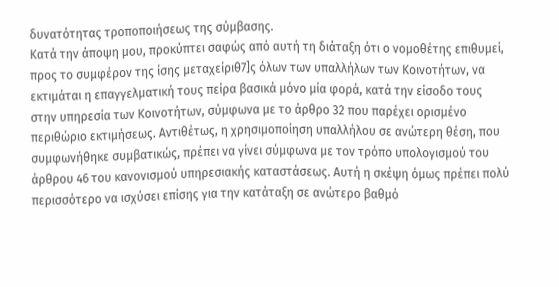δυνατότητας τροποποιήσεως της σύμβασης.
Κατά την άποψη μου, προκύπτει σαφώς από αυτή τη διάταξη ότι ο νομοθέτης επιθυμεί, προς το συμφέρον της ίσης μεταχείριθ7]ς όλων των υπαλλήλων των Κοινοτήτων, να εκτιμάται η επαγγελματική τους πείρα βασικά μόνο μία φορά, κατά την είσοδο τους στην υπηρεσία των Κοινοτήτων, σύμφωνα με το άρθρο 32 που παρέχει ορισμένο περιθώριο εκτιμήσεως. Αντιθέτως, η χρησιμοποίηση υπαλλήλου σε ανώτερη θέση, που συμφωνήθηκε συμβατικώς, πρέπει να γίνει σύμφωνα με τον τρόπο υπολογισμού του άρθρου 46 του κανονισμού υπηρεσιακής καταστάσεως. Αυτή η σκέψη όμως πρέπει πολύ περισσότερο να ισχύσει επίσης για την κατάταξη σε ανώτερο βαθμό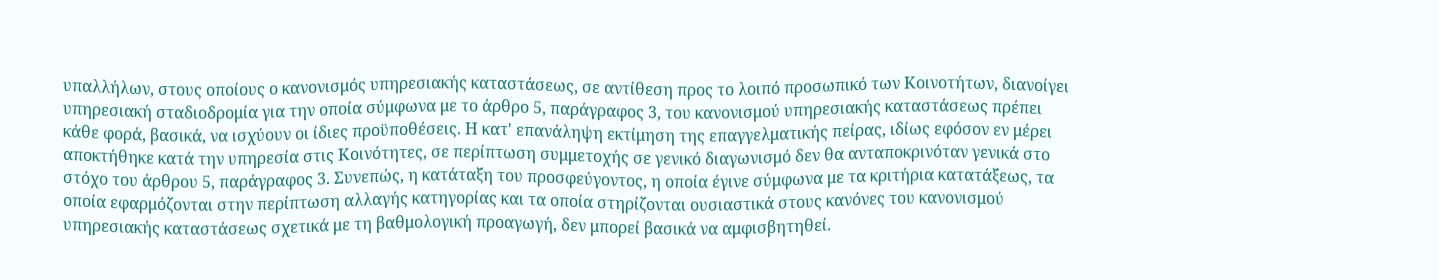υπαλλήλων, στους οποίους ο κανονισμός υπηρεσιακής καταστάσεως, σε αντίθεση προς το λοιπό προσωπικό των Κοινοτήτων, διανοίγει υπηρεσιακή σταδιοδρομία για την οποία σύμφωνα με το άρθρο 5, παράγραφος 3, του κανονισμού υπηρεσιακής καταστάσεως πρέπει κάθε φορά, βασικά, να ισχύουν οι ίδιες προϋποθέσεις. Η κατ' επανάληψη εκτίμηση της επαγγελματικής πείρας, ιδίως εφόσον εν μέρει αποκτήθηκε κατά την υπηρεσία στις Κοινότητες, σε περίπτωση συμμετοχής σε γενικό διαγωνισμό δεν θα ανταποκρινόταν γενικά στο στόχο του άρθρου 5, παράγραφος 3. Συνεπώς, η κατάταξη του προσφεύγοντος, η οποία έγινε σύμφωνα με τα κριτήρια κατατάξεως, τα οποία εφαρμόζονται στην περίπτωση αλλαγής κατηγορίας και τα οποία στηρίζονται ουσιαστικά στους κανόνες του κανονισμού υπηρεσιακής καταστάσεως σχετικά με τη βαθμολογική προαγωγή, δεν μπορεί βασικά να αμφισβητηθεί.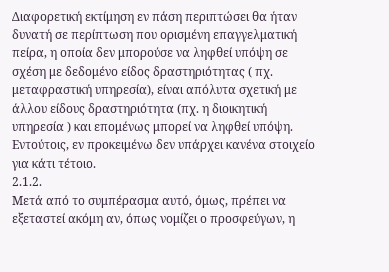Διαφορετική εκτίμηση εν πάση περιπτώσει θα ήταν δυνατή σε περίπτωση που ορισμένη επαγγελματική πείρα, η οποία δεν μπορούσε να ληφθεί υπόψη σε σχέση με δεδομένο είδος δραστηριότητας ( πχ. μεταφραστική υπηρεσία), είναι απόλυτα σχετική με άλλου είδους δραστηριότητα (πχ. η διοικητική υπηρεσία ) και επομένως μπορεί να ληφθεί υπόψη. Εντούτοις, εν προκειμένω δεν υπάρχει κανένα στοιχείο για κάτι τέτοιο.
2.1.2.
Μετά από το συμπέρασμα αυτό, όμως, πρέπει να εξεταστεί ακόμη αν, όπως νομίζει ο προσφεύγων, η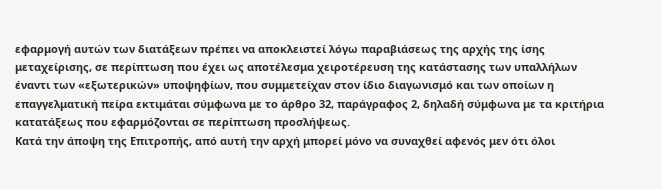εφαρμογή αυτών των διατάξεων πρέπει να αποκλειστεί λόγω παραβιάσεως της αρχής της ίσης μεταχείρισης, σε περίπτωση που έχει ως αποτέλεσμα χειροτέρευση της κατάστασης των υπαλλήλων έναντι των «εξωτερικών» υποψηφίων, που συμμετείχαν στον ίδιο διαγωνισμό και των οποίων η επαγγελματική πείρα εκτιμάται σύμφωνα με το άρθρο 32, παράγραφος 2, δηλαδή σύμφωνα με τα κριτήρια κατατάξεως που εφαρμόζονται σε περίπτωση προσλήψεως.
Κατά την άποψη της Επιτροπής, από αυτή την αρχή μπορεί μόνο να συναχθεί αφενός μεν ότι όλοι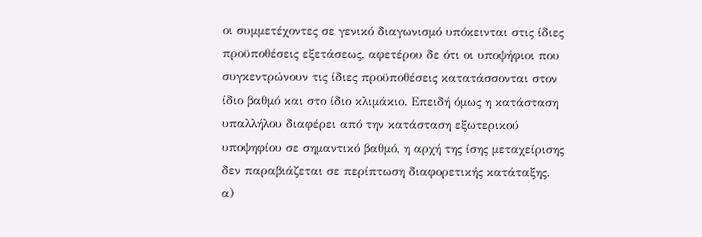οι συμμετέχοντες σε γενικό διαγωνισμό υπόκεινται στις ίδιες προϋποθέσεις εξετάσεως, αφετέρου δε ότι οι υποψήφιοι που συγκεντρώνουν τις ίδιες προϋποθέσεις κατατάσσονται στον ίδιο βαθμό και στο ίδιο κλιμάκιο. Επειδή όμως η κατάσταση υπαλλήλου διαφέρει από την κατάσταση εξωτερικού υποψηφίου σε σημαντικό βαθμό, η αρχή της ίσης μεταχείρισης δεν παραβιάζεται σε περίπτωση διαφορετικής κατάταξης.
α)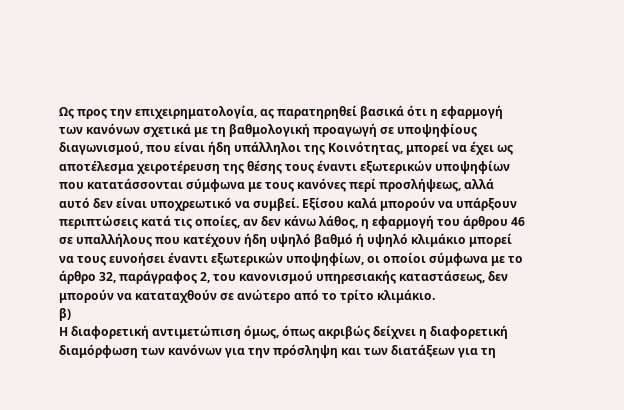Ως προς την επιχειρηματολογία, ας παρατηρηθεί βασικά ότι η εφαρμογή των κανόνων σχετικά με τη βαθμολογική προαγωγή σε υποψηφίους διαγωνισμού, που είναι ήδη υπάλληλοι της Κοινότητας, μπορεί να έχει ως αποτέλεσμα χειροτέρευση της θέσης τους έναντι εξωτερικών υποψηφίων που κατατάσσονται σύμφωνα με τους κανόνες περί προσλήψεως, αλλά αυτό δεν είναι υποχρεωτικό να συμβεί. Εξίσου καλά μπορούν να υπάρξουν περιπτώσεις κατά τις οποίες, αν δεν κάνω λάθος, η εφαρμογή του άρθρου 46 σε υπαλλήλους που κατέχουν ήδη υψηλό βαθμό ή υψηλό κλιμάκιο μπορεί να τους ευνοήσει έναντι εξωτερικών υποψηφίων, οι οποίοι σύμφωνα με το άρθρο 32, παράγραφος 2, του κανονισμού υπηρεσιακής καταστάσεως, δεν μπορούν να καταταχθούν σε ανώτερο από το τρίτο κλιμάκιο.
β)
Η διαφορετική αντιμετώπιση όμως, όπως ακριβώς δείχνει η διαφορετική διαμόρφωση των κανόνων για την πρόσληψη και των διατάξεων για τη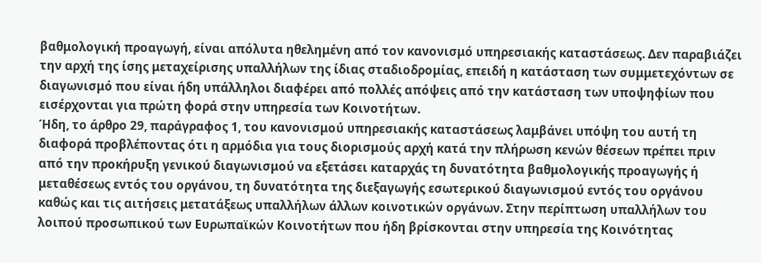βαθμολογική προαγωγή, είναι απόλυτα ηθελημένη από τον κανονισμό υπηρεσιακής καταστάσεως. Δεν παραβιάζει την αρχή της ίσης μεταχείρισης υπαλλήλων της ίδιας σταδιοδρομίας, επειδή η κατάσταση των συμμετεχόντων σε διαγωνισμό που είναι ήδη υπάλληλοι διαφέρει από πολλές απόψεις από την κατάσταση των υποψηφίων που εισέρχονται για πρώτη φορά στην υπηρεσία των Κοινοτήτων.
Ήδη, το άρθρο 29, παράγραφος 1, του κανονισμού υπηρεσιακής καταστάσεως λαμβάνει υπόψη του αυτή τη διαφορά προβλέποντας ότι η αρμόδια για τους διορισμούς αρχή κατά την πλήρωση κενών θέσεων πρέπει πριν από την προκήρυξη γενικού διαγωνισμού να εξετάσει καταρχάς τη δυνατότητα βαθμολογικής προαγωγής ή μεταθέσεως εντός του οργάνου, τη δυνατότητα της διεξαγωγής εσωτερικού διαγωνισμού εντός του οργάνου καθώς και τις αιτήσεις μετατάξεως υπαλλήλων άλλων κοινοτικών οργάνων. Στην περίπτωση υπαλλήλων του λοιπού προσωπικού των Ευρωπαϊκών Κοινοτήτων που ήδη βρίσκονται στην υπηρεσία της Κοινότητας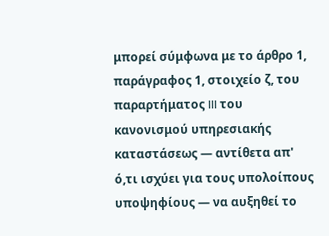μπορεί σύμφωνα με το άρθρο 1, παράγραφος 1, στοιχείο ζ, του παραρτήματος III του κανονισμού υπηρεσιακής καταστάσεως — αντίθετα απ' ό,τι ισχύει για τους υπολοίπους υποψηφίους — να αυξηθεί το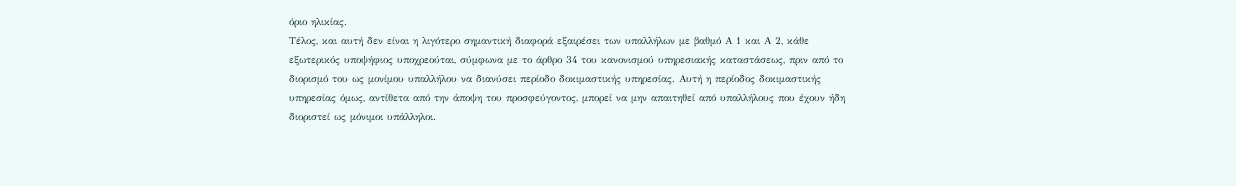όριο ηλικίας.
Τέλος, και αυτή δεν είναι η λιγότερο σημαντική διαφορά εξαιρέσει των υπαλλήλων με βαθμό Α 1 και Α 2, κάθε εξωτερικός υποψήφιος υποχρεούται, σύμφωνα με το άρθρο 34 του κανονισμού υπηρεσιακής καταστάσεως, πριν από το διορισμό του ως μονίμου υπαλλήλου να διανύσει περίοδο δοκιμαστικής υπηρεσίας. Αυτή η περίοδος δοκιμαστικής υπηρεσίας όμως, αντίθετα από την άποψη του προσφεύγοντος, μπορεί να μην απαιτηθεί από υπαλλήλους που έχουν ήδη διοριστεί ως μόνιμοι υπάλληλοι.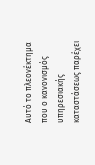Αυτό το πλεονέκτημα που ο κανονισμός υπηρεσιακής καταστάσεως παρέχει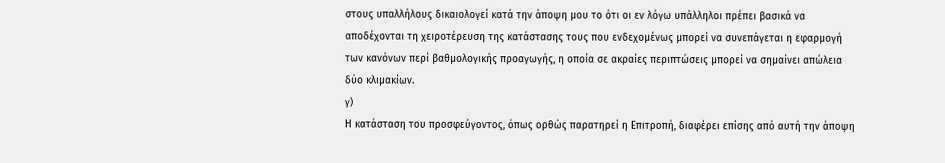στους υπαλλήλους δικαιολογεί κατά την άποψη μου το ότι οι εν λόγω υπάλληλοι πρέπει βασικά να αποδέχονται τη χειροτέρευση της κατάστασης τους που ενδεχομένως μπορεί να συνεπάγεται η εφαρμογή των κανόνων περί βαθμολογικής προαγωγής, η οποία σε ακραίες περιπτώσεις μπορεί να σημαίνει απώλεια δύο κλιμακίων.
γ)
Η κατάσταση του προσφεύγοντος, όπως ορθώς παρατηρεί η Επιτροπή, διαφέρει επίσης από αυτή την άποψη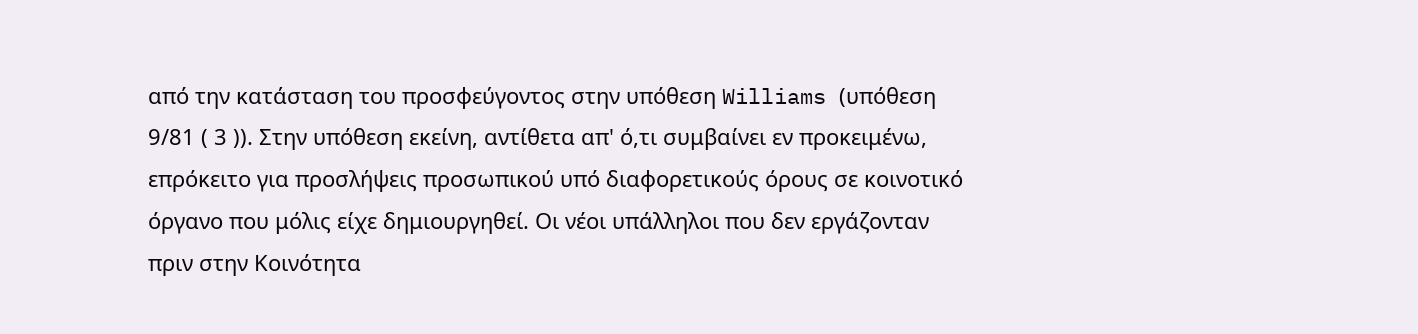από την κατάσταση του προσφεύγοντος στην υπόθεση Williams (υπόθεση 9/81 ( 3 )). Στην υπόθεση εκείνη, αντίθετα απ' ό,τι συμβαίνει εν προκειμένω, επρόκειτο για προσλήψεις προσωπικού υπό διαφορετικούς όρους σε κοινοτικό όργανο που μόλις είχε δημιουργηθεί. Οι νέοι υπάλληλοι που δεν εργάζονταν πριν στην Κοινότητα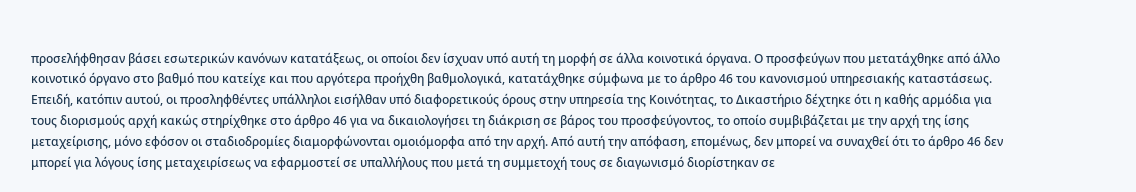προσελήφθησαν βάσει εσωτερικών κανόνων κατατάξεως, οι οποίοι δεν ίσχυαν υπό αυτή τη μορφή σε άλλα κοινοτικά όργανα. Ο προσφεύγων που μετατάχθηκε από άλλο κοινοτικό όργανο στο βαθμό που κατείχε και που αργότερα προήχθη βαθμολογικά, κατατάχθηκε σύμφωνα με το άρθρο 46 του κανονισμού υπηρεσιακής καταστάσεως. Επειδή, κατόπιν αυτού, οι προσληφθέντες υπάλληλοι εισήλθαν υπό διαφορετικούς όρους στην υπηρεσία της Κοινότητας, το Δικαστήριο δέχτηκε ότι η καθής αρμόδια για τους διορισμούς αρχή κακώς στηρίχθηκε στο άρθρο 46 για να δικαιολογήσει τη διάκριση σε βάρος του προσφεύγοντος, το οποίο συμβιβάζεται με την αρχή της ίσης μεταχείρισης, μόνο εφόσον οι σταδιοδρομίες διαμορφώνονται ομοιόμορφα από την αρχή. Από αυτή την απόφαση, επομένως, δεν μπορεί να συναχθεί ότι το άρθρο 46 δεν μπορεί για λόγους ίσης μεταχειρίσεως να εφαρμοστεί σε υπαλλήλους που μετά τη συμμετοχή τους σε διαγωνισμό διορίστηκαν σε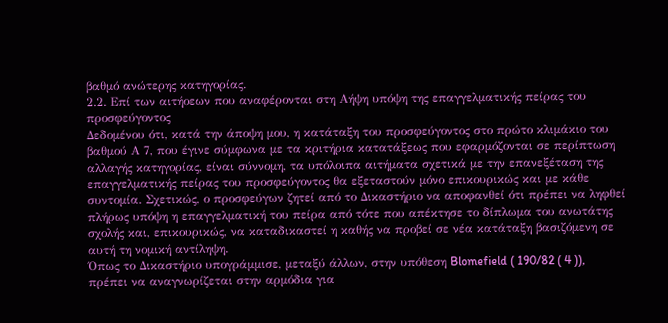βαθμό ανώτερης κατηγορίας.
2.2. Επί των αιτήοεων που αναφέρονται στη Αήψη υπόψη της επαγγελματικής πείρας του προσφεύγοντος
Δεδομένου ότι, κατά την άποψη μου, η κατάταξη του προσφεύγοντος στο πρώτο κλιμάκιο του βαθμού Α 7, που έγινε σύμφωνα με τα κριτήρια κατατάξεως που εφαρμόζονται σε περίπτωση αλλαγής κατηγορίας, είναι σύννομη, τα υπόλοιπα αιτήματα σχετικά με την επανεξέταση της επαγγελματικής πείρας του προσφεύγοντος θα εξεταστούν μόνο επικουρικώς και με κάθε συντομία. Σχετικώς, ο προσφεύγων ζητεί από το Δικαστήριο να αποφανθεί ότι πρέπει να ληφθεί πλήρως υπόψη η επαγγελματική του πείρα από τότε που απέκτησε το δίπλωμα του ανωτάτης σχολής και, επικουρικώς, να καταδικαστεί η καθής να προβεί σε νέα κατάταξη βασιζόμενη σε αυτή τη νομική αντίληψη.
Όπως το Δικαστήριο υπογράμμισε, μεταξύ άλλων, στην υπόθεση Blomefield ( 190/82 ( 4 )), πρέπει να αναγνωρίζεται στην αρμόδια για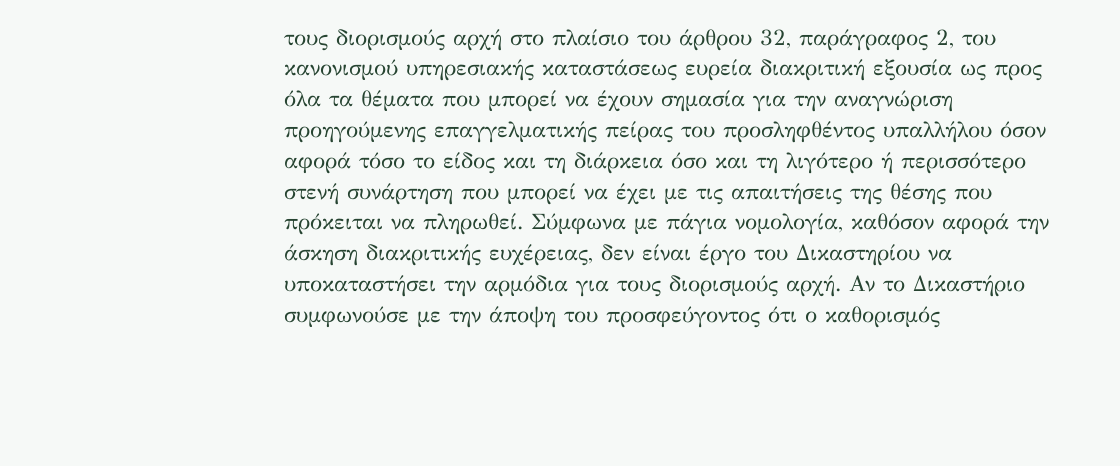τους διορισμούς αρχή στο πλαίσιο του άρθρου 32, παράγραφος 2, του κανονισμού υπηρεσιακής καταστάσεως ευρεία διακριτική εξουσία ως προς όλα τα θέματα που μπορεί να έχουν σημασία για την αναγνώριση προηγούμενης επαγγελματικής πείρας του προσληφθέντος υπαλλήλου όσον αφορά τόσο το είδος και τη διάρκεια όσο και τη λιγότερο ή περισσότερο στενή συνάρτηση που μπορεί να έχει με τις απαιτήσεις της θέσης που πρόκειται να πληρωθεί. Σύμφωνα με πάγια νομολογία, καθόσον αφορά την άσκηση διακριτικής ευχέρειας, δεν είναι έργο του Δικαστηρίου να υποκαταστήσει την αρμόδια για τους διορισμούς αρχή. Αν το Δικαστήριο συμφωνούσε με την άποψη του προσφεύγοντος ότι ο καθορισμός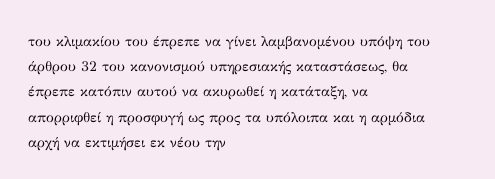του κλιμακίου του έπρεπε να γίνει λαμβανομένου υπόψη του άρθρου 32 του κανονισμού υπηρεσιακής καταστάσεως, θα έπρεπε κατόπιν αυτού να ακυρωθεί η κατάταξη, να απορριφθεί η προσφυγή ως προς τα υπόλοιπα και η αρμόδια αρχή να εκτιμήσει εκ νέου την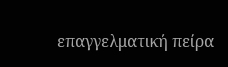επαγγελματική πείρα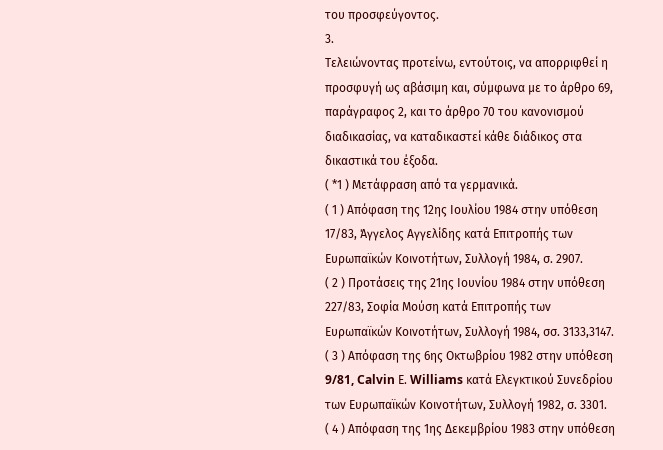του προσφεύγοντος.
3.
Τελειώνοντας προτείνω, εντούτοις, να απορριφθεί η προσφυγή ως αβάσιμη και, σύμφωνα με το άρθρο 69, παράγραφος 2, και το άρθρο 70 του κανονισμού διαδικασίας, να καταδικαστεί κάθε διάδικος στα δικαστικά του έξοδα.
( *1 ) Μετάφραση από τα γερμανικά.
( 1 ) Απόφαση της 12ης Ιουλίου 1984 στην υπόθεση 17/83, Άγγελος Αγγελίδης κατά Επιτροπής των Ευρωπαϊκών Κοινοτήτων, Συλλογή 1984, σ. 2907.
( 2 ) Προτάσεις της 21ης Ιουνίου 1984 στην υπόθεση 227/83, Σοφία Μούση κατά Επιτροπής των Ευρωπαϊκών Κοινοτήτων, Συλλογή 1984, σσ. 3133,3147.
( 3 ) Απόφαση της 6ης Οκτωβρίου 1982 στην υπόθεση 9/81, Calvin Ε. Williams κατά Ελεγκτικού Συνεδρίου των Ευρωπαϊκών Κοινοτήτων, Συλλογή 1982, σ. 3301.
( 4 ) Απόφαση της 1ης Δεκεμβρίου 1983 στην υπόθεση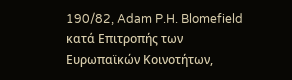190/82, Adam P.H. Blomefield κατά Επιτροπής των Ευρωπαϊκών Κοινοτήτων,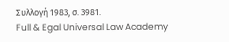Συλλογή 1983, σ. 3981.
Full & Egal Universal Law Academy